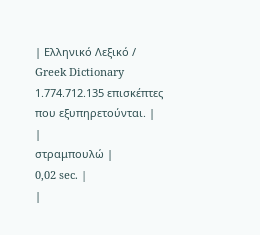| Ελληνικό Λεξικό / Greek Dictionary 1.774.712.135 επισκέπτες που εξυπηρετούνται. |
|
στραμπουλώ |
0,02 sec. |
|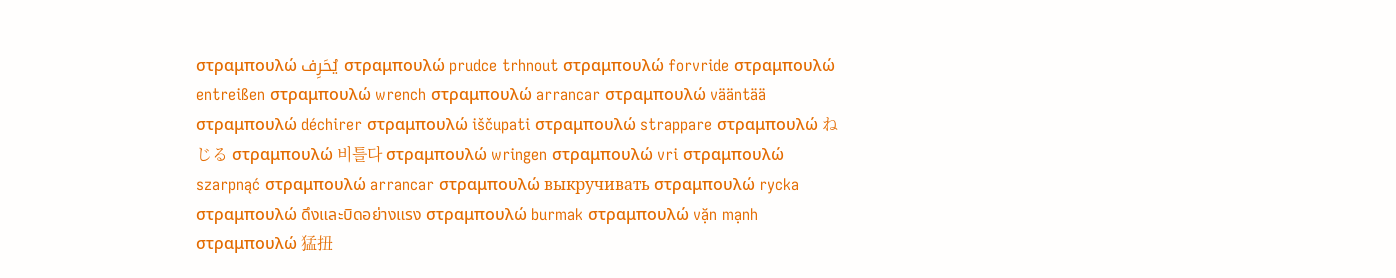στραμπουλώ يُحَرِف στραμπουλώ prudce trhnout στραμπουλώ forvride στραμπουλώ entreißen στραμπουλώ wrench στραμπουλώ arrancar στραμπουλώ vääntää στραμπουλώ déchirer στραμπουλώ iščupati στραμπουλώ strappare στραμπουλώ ねじる στραμπουλώ 비틀다 στραμπουλώ wringen στραμπουλώ vri στραμπουλώ szarpnąć στραμπουλώ arrancar στραμπουλώ выкручивать στραμπουλώ rycka στραμπουλώ ดึงและบิดอย่างแรง στραμπουλώ burmak στραμπουλώ vặn mạnh στραμπουλώ 猛扭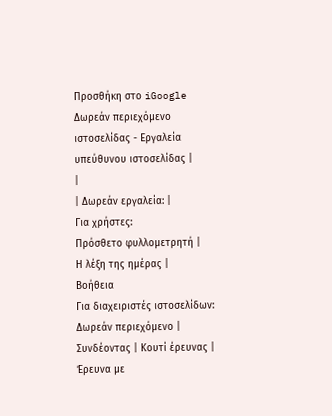Προσθήκη στο iGoogle Δωρεάν περιεχόμενο ιστοσελίδας - Εργαλεία υπεύθυνου ιστοσελίδας |
|
| Δωρεάν εργαλεία: |
Για χρήστες:
Πρόσθετο φυλλομετρητή |
Η λέξη της ημέρας |
Βοήθεια
Για διαχειριστές ιστοσελίδων: Δωρεάν περιεχόμενο | Συνδέοντας | Κουτί έρευνας | Έρευνα με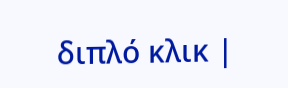διπλό κλικ |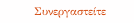Συνεργαστείτε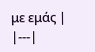με εμάς |
|---|